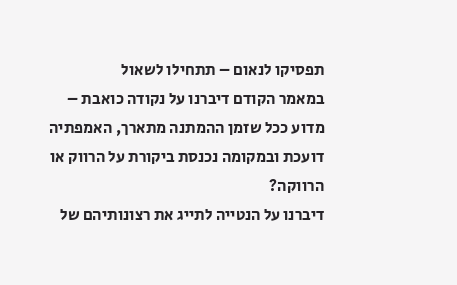תפסיקו לנאום – תתחילו לשאול
במאמר הקודם דיברנו על נקודה כואבת – מדוע ככל שזמן ההמתנה מתארך, האמפתיה דועכת ובמקומה נכנסת ביקורת על הרווק או הרווקה?
דיברנו על הנטייה לתייג את רצונותיהם של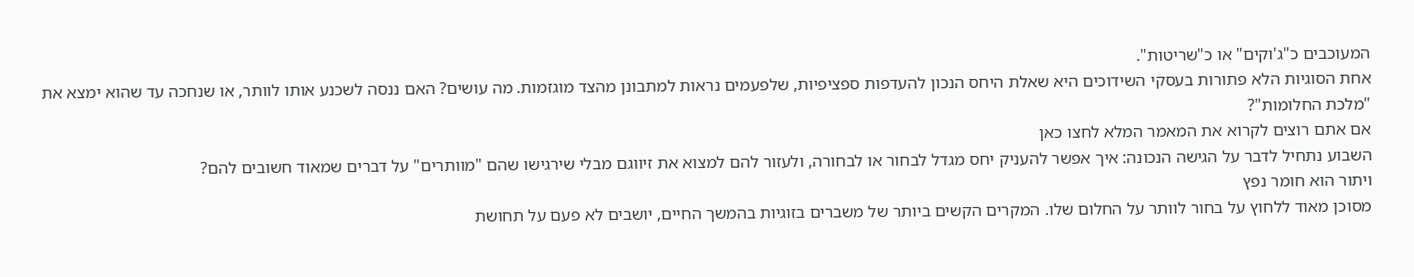המעוכבים כ"ג'וקים" או כ"שריטות".
אחת הסוגיות הלא פתורות בעסקי השידוכים היא שאלת היחס הנכון להעדפות ספציפיות, שלפעמים נראות למתבונן מהצד מוגזמות. מה עושים? האם ננסה לשכנע אותו לוותר, או שנחכה עד שהוא ימצא את "מלכת החלומות"?
אם אתם רוצים לקרוא את המאמר המלא לחצו כאן
השבוע נתחיל לדבר על הגישה הנכונה: איך אפשר להעניק יחס מגדל לבחור או לבחורה, ולעזור להם למצוא את זיווגם מבלי שירגישו שהם "מוותרים" על דברים שמאוד חשובים להם?
ויתור הוא חומר נפץ
מסוכן מאוד ללחוץ על בחור לוותר על החלום שלו. המקרים הקשים ביותר של משברים בזוגיות בהמשך החיים, יושבים לא פעם על תחושת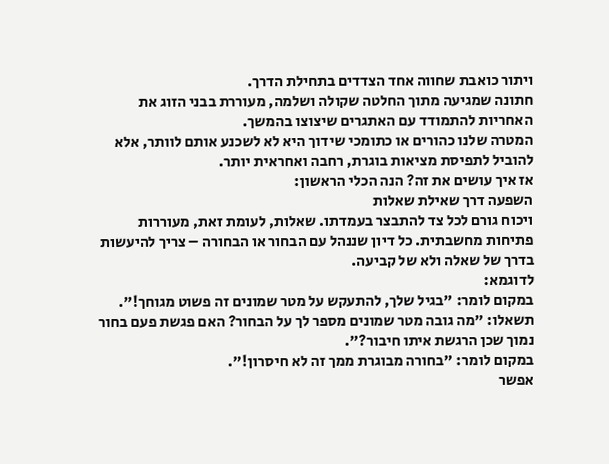ויתור כואבת שחווה אחד הצדדים בתחילת הדרך.
חתונה שמגיעה מתוך החלטה שקולה ושלמה, מעוררת בבני הזוג את האחריות להתמודד עם האתגרים שיצוצו בהמשך.
המטרה שלנו כהורים או כתומכי שידוך היא לא לשכנע אותם לוותר, אלא להוביל לתפיסת מציאות בוגרת, רחבה ואחראית יותר.
אז איך עושים את זה? הנה הכלי הראשון:
השפעה דרך שאילת שאלות
ויכוח גורם לכל צד להתבצר בעמדתו. שאלות, לעומת זאת, מעוררות פתיחות מחשבתית. כל דיון שננהל עם הבחור או הבחורה – צריך להיעשות בדרך של שאלה ולא של קביעה.
לדוגמא:
במקום לומר: "בגיל שלך, להתעקש על מטר שמונים זה פשוט מגוחך!".
תשאלו: "מה גובה מטר שמונים מספר לך על הבחור? האם פגשת פעם בחור נמוך שכן הרגשת איתו חיבור?".
במקום לומר: "בחורה מבוגרת ממך זה לא חיסרון!".
אפשר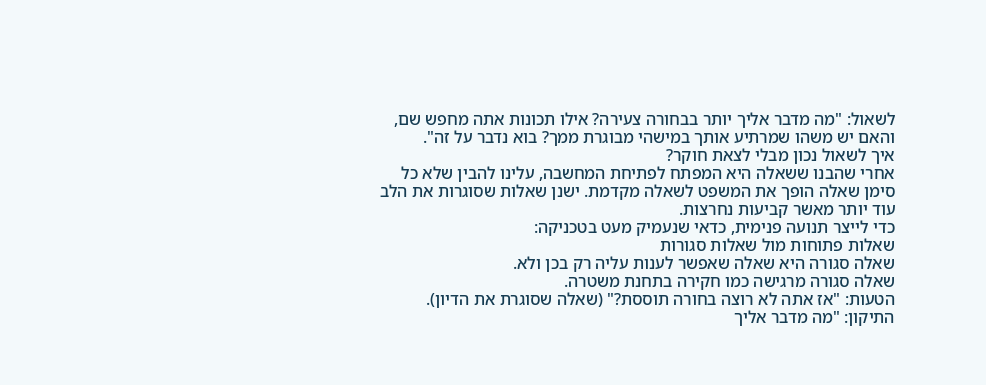לשאול: "מה מדבר אליך יותר בבחורה צעירה? אילו תכונות אתה מחפש שם, והאם יש משהו שמרתיע אותך במישהי מבוגרת ממך? בוא נדבר על זה".
איך לשאול נכון מבלי לצאת חוקר?
אחרי שהבנו ששאלה היא המפתח לפתיחת המחשבה, עלינו להבין שלא כל סימן שאלה הופך את המשפט לשאלה מקדמת. ישנן שאלות שסוגרות את הלב עוד יותר מאשר קביעות נחרצות.
כדי לייצר תנועה פנימית, כדאי שנעמיק מעט בטכניקה:
שאלות פתוחות מול שאלות סגורות
שאלה סגורה היא שאלה שאפשר לענות עליה רק בכן ולא.
שאלה סגורה מרגישה כמו חקירה בתחנת משטרה.
הטעות: "אז אתה לא רוצה בחורה תוססת?" (שאלה שסוגרת את הדיון).
התיקון: "מה מדבר אליך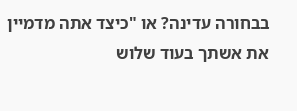בבחורה עדינה? או "כיצד אתה מדמיין את אשתך בעוד שלוש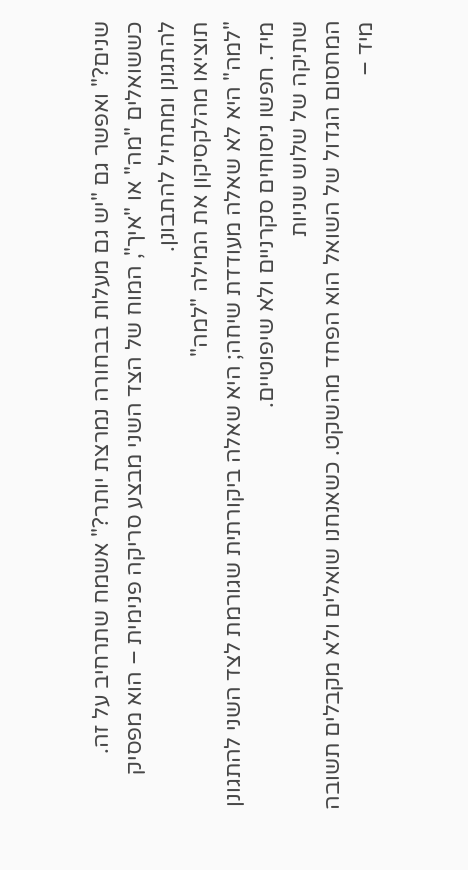שנים?" ואפשר גם "יש גם מעלות בבחורה נמרצת יותר?" אשמח שתרחיב על זה.
כששואלים "מה" או "איך", המוח של הצד השני מבצע סריקה פנימית – הוא מפסיק להתגונן ומתחיל להתבונן.
תוציאו מהלקסיקון את המילה "למה"
"למה" היא לא שאלה מעודדת שיחה; היא שאלה ביקורתית שגורמת לצד השני להתגונן מיד. חפשו ניסוחים סקרניים ולא שיפוטיים.
שתיקה של שלוש שניות
המחסום הגדול של השואל הוא הפחד מהשקט. כשאנחנו שואלים ולא מקבלים תשובה מיד –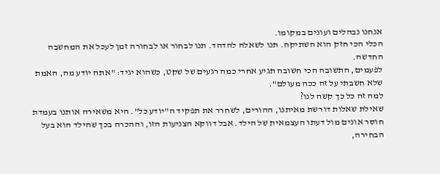אנחנו נבהלים ועונים במקומו.
הכלי הכי חזק הוא השתיקה. תנו לשאלה להדהד. תנו לבחור או לבחורה זמן לעכל את המחשבה החדשה.
לפעמים, התשובה הכי חשובה תגיע אחרי כמה רגעים של שקט, כשהוא יגיד: "אתה יודע מה, האמת שלא חשבתי על זה ככה מעולם".
למה זה כל כך קשה לנו?
שאילת שאלות דורשת מאיתנו, ההורים, לשחרר את תפקיד ה"יודע כל". היא משאירה אותנו בעמדת חוסר אונים מול דעתו העצמאית של הילד. אבל דווקא הצניעות הזו, וההכרה בכך שהילד הוא בעל הבחירה,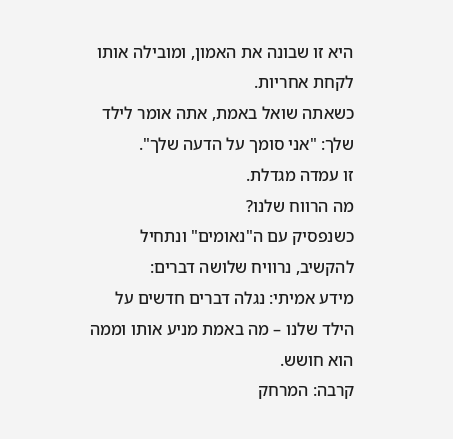היא זו שבונה את האמון, ומובילה אותו לקחת אחריות.
כשאתה שואל באמת, אתה אומר לילד שלך: "אני סומך על הדעה שלך".
זו עמדה מגדלת.
מה הרווח שלנו?
כשנפסיק עם ה"נאומים" ונתחיל להקשיב, נרוויח שלושה דברים:
מידע אמיתי: נגלה דברים חדשים על הילד שלנו – מה באמת מניע אותו וממה הוא חושש.
קרבה: המרחק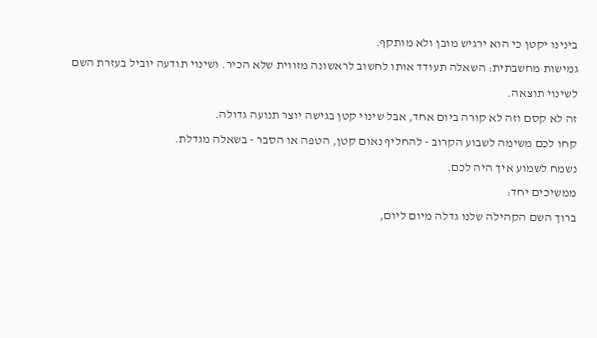בינינו יקטן כי הוא ירגיש מובן ולא מותקף.
גמישות מחשבתית: השאלה תעודד אותו לחשוב לראשונה מזווית שלא הכיר. ושינוי תודעה יוביל בעזרת השם לשינוי תוצאה.
זה לא קסם וזה לא קורה ביום אחד, אבל שינוי קטן בגישה יוצר תנועה גדולה.
קחו לכם משימה לשבוע הקרוב - להחליף נאום קטן, הטפה או הסבר - בשאלה מגדלת.
נשמח לשמוע איך היה לכם.
ממשיכים יחד:
ברוך השם הקהילה שלנו גדלה מיום ליום,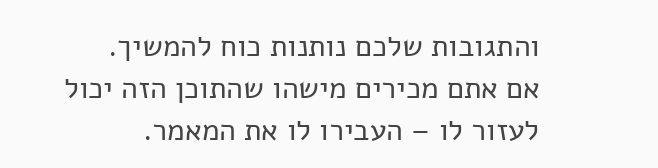והתגובות שלכם נותנות כוח להמשיך.
אם אתם מכירים מישהו שהתוכן הזה יכול לעזור לו – העבירו לו את המאמר.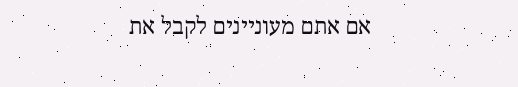אם אתם מעוניינים לקבל את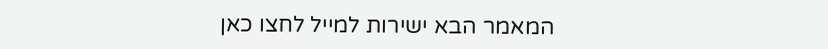המאמר הבא ישירות למייל לחצו כאן